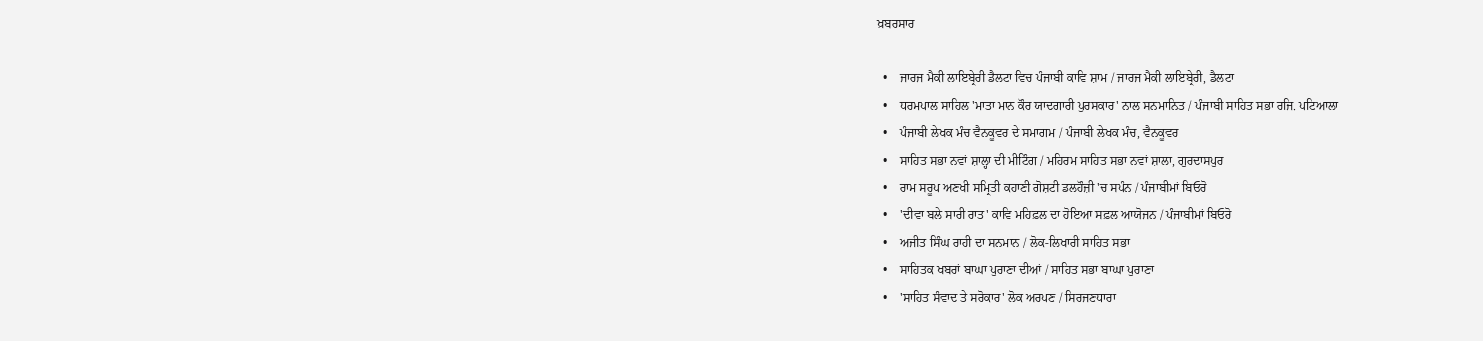ਖ਼ਬਰਸਾਰ

  •    ਜਾਰਜ ਮੈਕੀ ਲਾਇਬ੍ਰੇਰੀ ਡੈਲਟਾ ਵਿਚ ਪੰਜਾਬੀ ਕਾਵਿ ਸ਼ਾਮ / ਜਾਰਜ ਮੈਕੀ ਲਾਇਬ੍ਰੇਰੀ, ਡੈਲਟਾ
  •    ਧਰਮਪਾਲ ਸਾਹਿਲ 'ਮਾਤਾ ਮਾਨ ਕੌਰ ਯਾਦਗਾਰੀ ਪੁਰਸਕਾਰ' ਨਾਲ ਸਨਮਾਨਿਤ / ਪੰਜਾਬੀ ਸਾਹਿਤ ਸਭਾ ਰਜਿ. ਪਟਿਆਲਾ
  •    ਪੰਜਾਬੀ ਲੇਖਕ ਮੰਚ ਵੈਨਕੂਵਰ ਦੇ ਸਮਾਗਮ / ਪੰਜਾਬੀ ਲੇਖਕ ਮੰਚ, ਵੈਨਕੂਵਰ
  •    ਸਾਹਿਤ ਸਭਾ ਨਵਾਂ ਸ਼ਾਲ੍ਹਾ ਦੀ ਮੀਟਿੰਗ / ਮਹਿਰਮ ਸਾਹਿਤ ਸਭਾ ਨਵਾਂ ਸ਼ਾਲਾ, ਗੁਰਦਾਸਪੁਰ
  •    ਰਾਮ ਸਰੂਪ ਅਣਖੀ ਸਮ੍ਰਿਤੀ ਕਹਾਣੀ ਗੋਸ਼ਟੀ ਡਲਹੌਜ਼ੀ 'ਚ ਸਪੰਨ / ਪੰਜਾਬੀਮਾਂ ਬਿਓਰੋ
  •    'ਦੀਵਾ ਬਲੇ ਸਾਰੀ ਰਾਤ' ਕਾਵਿ ਮਹਿਫ਼ਲ ਦਾ ਹੋਇਆ ਸਫ਼ਲ ਆਯੋਜਨ / ਪੰਜਾਬੀਮਾਂ ਬਿਓਰੋ
  •    ਅਜੀਤ ਸਿੰਘ ਰਾਹੀ ਦਾ ਸਨਮਾਨ / ਲੋਕ-ਲਿਖਾਰੀ ਸਾਹਿਤ ਸਭਾ
  •    ਸਾਹਿਤਕ ਖਬਰਾਂ ਬਾਘਾ ਪੁਰਾਣਾ ਦੀਆਂ / ਸਾਹਿਤ ਸਭਾ ਬਾਘਾ ਪੁਰਾਣਾ
  •    'ਸਾਹਿਤ ਸੰਵਾਦ ਤੇ ਸਰੋਕਾਰ' ਲੋਕ ਅਰਪਣ / ਸਿਰਜਣਧਾਰਾ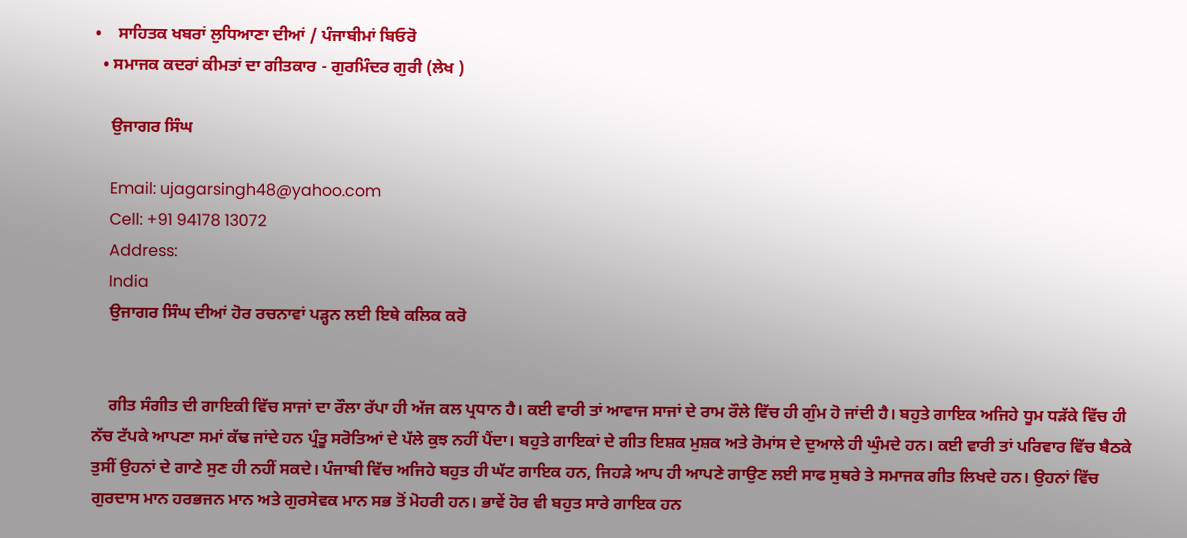•    ਸਾਹਿਤਕ ਖਬਰਾਂ ਲੁਧਿਆਣਾ ਦੀਆਂ / ਪੰਜਾਬੀਮਾਂ ਬਿਓਰੋ
  • ਸਮਾਜਕ ਕਦਰਾਂ ਕੀਮਤਾਂ ਦਾ ਗੀਤਕਾਰ - ਗੁਰਮਿੰਦਰ ਗੁਰੀ (ਲੇਖ )

    ਉਜਾਗਰ ਸਿੰਘ

    Email: ujagarsingh48@yahoo.com
    Cell: +91 94178 13072
    Address:
    India
    ਉਜਾਗਰ ਸਿੰਘ ਦੀਆਂ ਹੋਰ ਰਚਨਾਵਾਂ ਪੜ੍ਹਨ ਲਈ ਇਥੇ ਕਲਿਕ ਕਰੋ


    ਗੀਤ ਸੰਗੀਤ ਦੀ ਗਾਇਕੀ ਵਿੱਚ ਸਾਜਾਂ ਦਾ ਰੌਲਾ ਰੱਪਾ ਹੀ ਅੱਜ ਕਲ ਪ੍ਰਧਾਨ ਹੈ। ਕਈ ਵਾਰੀ ਤਾਂ ਆਵਾਜ ਸਾਜਾਂ ਦੇ ਰਾਮ ਰੌਲੇ ਵਿੱਚ ਹੀ ਗੁੰਮ ਹੋ ਜਾਂਦੀ ਹੈ। ਬਹੁਤੇ ਗਾਇਕ ਅਜਿਹੇ ਧੂਮ ਧੜੱਕੇ ਵਿੱਚ ਹੀ ਨੱਚ ਟੱਪਕੇ ਆਪਣਾ ਸਮਾਂ ਕੱਢ ਜਾਂਦੇ ਹਨ ਪ੍ਰੰਤੂ ਸਰੋਤਿਆਂ ਦੇ ਪੱਲੇ ਕੁਝ ਨਹੀਂ ਪੈਂਦਾ। ਬਹੁਤੇ ਗਾਇਕਾਂ ਦੇ ਗੀਤ ਇਸ਼ਕ ਮੁਸ਼ਕ ਅਤੇ ਰੋਮਾਂਸ ਦੇ ਦੁਆਲੇ ਹੀ ਘੁੰਮਦੇ ਹਨ। ਕਈ ਵਾਰੀ ਤਾਂ ਪਰਿਵਾਰ ਵਿੱਚ ਬੈਠਕੇ ਤੁਸੀਂ ਉਹਨਾਂ ਦੇ ਗਾਣੇ ਸੁਣ ਹੀ ਨਹੀਂ ਸਕਦੇ। ਪੰਜਾਬੀ ਵਿੱਚ ਅਜਿਹੇ ਬਹੁਤ ਹੀ ਘੱਟ ਗਾਇਕ ਹਨ, ਜਿਹੜੇ ਆਪ ਹੀ ਆਪਣੇ ਗਾਉਣ ਲਈ ਸਾਫ ਸੁਥਰੇ ਤੇ ਸਮਾਜਕ ਗੀਤ ਲਿਖਦੇ ਹਨ। ਉਹਨਾਂ ਵਿੱਚ ਗੁਰਦਾਸ ਮਾਨ ਹਰਭਜਨ ਮਾਨ ਅਤੇ ਗੁਰਸੇਵਕ ਮਾਨ ਸਭ ਤੋਂ ਮੋਹਰੀ ਹਨ। ਭਾਵੇਂ ਹੋਰ ਵੀ ਬਹੁਤ ਸਾਰੇ ਗਾਇਕ ਹਨ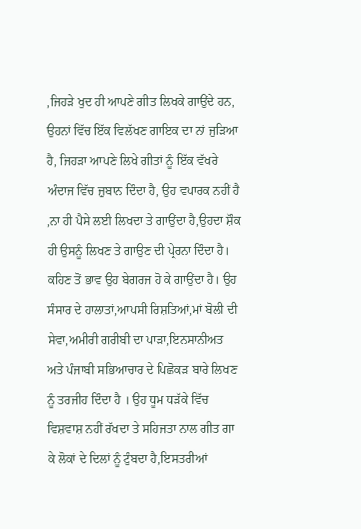,ਜਿਹੜੇ ਖੁਦ ਹੀ ਆਪਣੇ ਗੀਤ ਲਿਖਕੇ ਗਾਉਂਦੇ ਹਨ, ਉਹਨਾਂ ਵਿੱਚ ਇੱਕ ਵਿਲੱਖਣ ਗਾਇਕ ਦਾ ਨਾਂ ਜੁੜਿਆ ਹੈ, ਜਿਹੜਾ ਆਪਣੇ ਲਿਖੇ ਗੀਤਾਂ ਨੂੰ ਇੱਕ ਵੱਖਰੇ ਅੰਦਾਜ ਵਿੱਚ ਜ਼ੁਬਾਨ ਦਿੰਦਾ ਹੈ, ਉਹ ਵਪਾਰਕ ਨਹੀਂ ਹੈ ,ਨਾ ਹੀ ਪੈਸੇ ਲਈ ਲਿਖਦਾ ਤੇ ਗਾਉਂਦਾ ਹੈ,ਉਹਦਾ ਸ਼ੌਕ ਹੀ ਉਸਨੂੰ ਲਿਖਣ ਤੇ ਗਾਉਣ ਦੀ ਪ੍ਰੇਰਨਾ ਦਿੰਦਾ ਹੈ। ਕਹਿਣ ਤੋਂ ਭਾਵ ਉਹ ਬੇਗਰਜ ਹੋ ਕੇ ਗਾਉਂਦਾ ਹੈ। ਉਹ ਸੰਸਾਰ ਦੇ ਹਾਲਾਤਾਂ,ਆਪਸੀ ਰਿਸ਼ਤਿਆਂ,ਮਾਂ ਬੋਲੀ ਦੀ ਸੇਵਾ,ਅਮੀਰੀ ਗਰੀਬੀ ਦਾ ਪਾੜਾ,ਇਨਸਾਨੀਅਤ ਅਤੇ ਪੰਜਾਬੀ ਸਭਿਆਚਾਰ ਦੇ ਪਿਛੋਕੜ ਬਾਰੇ ਲਿਖਣ ਨੂੰ ਤਰਜੀਹ ਦਿੰਦਾ ਹੈ । ਉਹ ਧੂਮ ਧੜੱਕੇ ਵਿੱਚ ਵਿਸ਼ਵਾਸ਼ ਨਹੀਂ ਰੱਖਦਾ ਤੇ ਸਹਿਜਤਾ ਨਾਲ ਗੀਤ ਗਾ ਕੇ ਲੋਕਾਂ ਦੇ ਦਿਲਾਂ ਨੂੰ ਟੁੰਬਦਾ ਹੈ,ਇਸਤਰੀਆਂ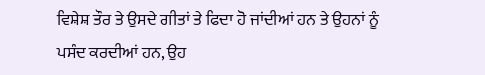ਵਿਸ਼ੇਸ਼ ਤੌਰ ਤੇ ਉਸਦੇ ਗੀਤਾਂ ਤੇ ਫਿਦਾ ਹੋ ਜਾਂਦੀਆਂ ਹਨ ਤੇ ਉਹਨਾਂ ਨੂੰ ਪਸੰਦ ਕਰਦੀਆਂ ਹਨ, ਉਹ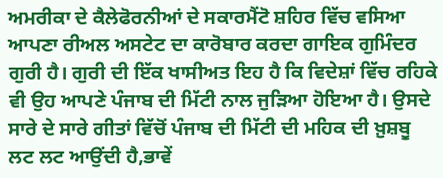ਅਮਰੀਕਾ ਦੇ ਕੈਲੇਫੋਰਨੀਆਂ ਦੇ ਸਕਾਰਮੈਂਟੋ ਸ਼ਹਿਰ ਵਿੱਚ ਵਸਿਆ ਆਪਣਾ ਰੀਅਲ ਅਸਟੇਟ ਦਾ ਕਾਰੋਬਾਰ ਕਰਦਾ ਗਾਇਕ ਗੁਮਿੰਦਰ ਗੁਰੀ ਹੈ। ਗੁਰੀ ਦੀ ਇੱਕ ਖਾਸੀਅਤ ਇਹ ਹੈ ਕਿ ਵਿਦੇਸ਼ਾਂ ਵਿੱਚ ਰਹਿਕੇ ਵੀ ਉਹ ਆਪਣੇ ਪੰਜਾਬ ਦੀ ਮਿੱਟੀ ਨਾਲ ਜੁੜਿਆ ਹੋਇਆ ਹੈ। ਉਸਦੇ ਸਾਰੇ ਦੇ ਸਾਰੇ ਗੀਤਾਂ ਵਿੱਚੋਂ ਪੰਜਾਬ ਦੀ ਮਿੱਟੀ ਦੀ ਮਹਿਕ ਦੀ ਖ਼ੁਸ਼ਬੂ ਲਟ ਲਟ ਆਉਂਦੀ ਹੈ,ਭਾਵੇਂ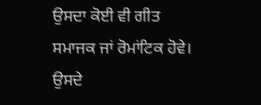ਉਸਦਾ ਕੋਈ ਵੀ ਗੀਤ ਸਮਾਜਕ ਜਾਂ ਰੋਮਾਂਟਿਕ ਹੋਵੇ। ਉਸਦੇ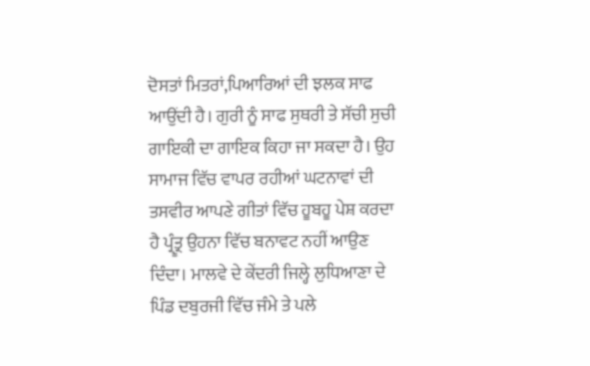ਦੋਸਤਾਂ ਮਿਤਰਾਂ,ਪਿਆਰਿਆਂ ਦੀ ਝਲਕ ਸਾਫ ਆਉਂਦੀ ਹੈ। ਗੁਰੀ ਨੂੰ ਸਾਫ ਸੁਥਰੀ ਤੇ ਸੱਚੀ ਸੁਚੀ ਗਾਇਕੀ ਦਾ ਗਾਇਕ ਕਿਹਾ ਜਾ ਸਕਦਾ ਹੈ। ਉਹ ਸਾਮਾਜ ਵਿੱਚ ਵਾਪਰ ਰਹੀਆਂ ਘਟਨਾਵਾਂ ਦੀ ਤਸਵੀਰ ਆਪਣੇ ਗੀਤਾਂ ਵਿੱਚ ਹੂਬਹੂ ਪੇਸ਼ ਕਰਦਾ ਹੈ ਪ੍ਰੰਤ੍ਰੂ ਉਹਨਾ ਵਿੱਚ ਬਨਾਵਟ ਨਹੀਂ ਆਉਣ ਦਿੰਦਾ। ਮਾਲਵੇ ਦੇ ਕੇਂਦਰੀ ਜਿਲ੍ਹੇ ਲੁਧਿਆਣਾ ਦੇ ਪਿੰਡ ਦਬੁਰਜੀ ਵਿੱਚ ਜੰਮੇ ਤੇ ਪਲੇ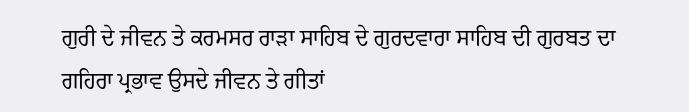ਗੁਰੀ ਦੇ ਜੀਵਨ ਤੇ ਕਰਮਸਰ ਰਾੜਾ ਸਾਹਿਬ ਦੇ ਗੁਰਦਵਾਰਾ ਸਾਹਿਬ ਦੀ ਗੁਰਬਤ ਦਾ ਗਹਿਰਾ ਪ੍ਰਭਾਵ ਉਸਦੇ ਜੀਵਨ ਤੇ ਗੀਤਾਂ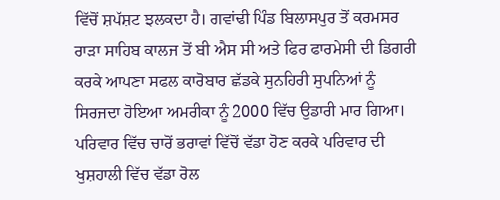ਵਿੱਚੋਂ ਸ਼ਪੱਸ਼ਟ ਝਲਕਦਾ ਹੈ। ਗਵਾਂਢੀ ਪਿੰਡ ਬਿਲਾਸਪੁਰ ਤੋਂ ਕਰਮਸਰ ਰਾੜਾ ਸਾਹਿਬ ਕਾਲਜ ਤੋਂ ਬੀ ਐਸ ਸੀ ਅਤੇ ਫਿਰ ਫਾਰਮੇਸੀ ਦੀ ਡਿਗਰੀ ਕਰਕੇ ਆਪਣਾ ਸਫਲ ਕਾਰੋਬਾਰ ਛੱਡਕੇ ਸੁਨਹਿਰੀ ਸੁਪਨਿਆਂ ਨੂੰ ਸਿਰਜਦਾ ਹੋਇਆ ਅਮਰੀਕਾ ਨੂੰ 2000 ਵਿੱਚ ਉਡਾਰੀ ਮਾਰ ਗਿਆ। ਪਰਿਵਾਰ ਵਿੱਚ ਚਾਰੋਂ ਭਰਾਵਾਂ ਵਿੱਚੋਂ ਵੱਡਾ ਹੋਣ ਕਰਕੇ ਪਰਿਵਾਰ ਦੀ ਖੁਸ਼ਹਾਲੀ ਵਿੱਚ ਵੱਡਾ ਰੋਲ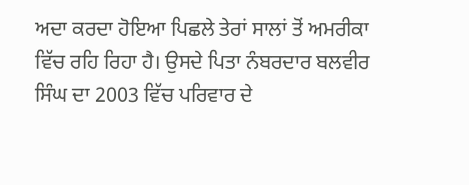ਅਦਾ ਕਰਦਾ ਹੋਇਆ ਪਿਛਲੇ ਤੇਰਾਂ ਸਾਲਾਂ ਤੋਂ ਅਮਰੀਕਾ ਵਿੱਚ ਰਹਿ ਰਿਹਾ ਹੈ। ਉਸਦੇ ਪਿਤਾ ਨੰਬਰਦਾਰ ਬਲਵੀਰ ਸਿੰਘ ਦਾ 2003 ਵਿੱਚ ਪਰਿਵਾਰ ਦੇ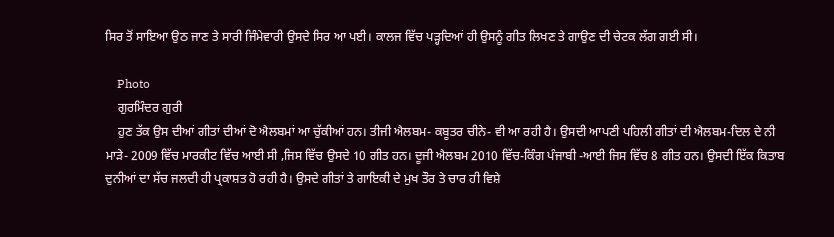ਸਿਰ ਤੋਂ ਸਾਇਆ ਉਠ ਜਾਣ ਤੇ ਸਾਰੀ ਜਿੰਮੇਵਾਰੀ ਉਸਦੇ ਸਿਰ ਆ ਪਈ। ਕਾਲਜ ਵਿੱਚ ਪੜ੍ਹਦਿਆਂ ਹੀ ਉਸਨੂੰ ਗੀਤ ਲਿਖਣ ਤੇ ਗਾਉਣ ਦੀ ਚੇਟਕ ਲੱਗ ਗਈ ਸੀ।

    Photo
    ਗੁਰਮਿੰਦਰ ਗੁਰੀ
    ਹੁਣ ਤੱਕ ਉਸ ਦੀਆਂ ਗੀਤਾਂ ਦੀਆਂ ਦੋ ਐਲਬਮਾਂ ਆ ਚੁੱਕੀਆਂ ਹਨ। ਤੀਜੀ ਐਲਬਮ- ਕਬੂਤਰ ਚੀਨੇ- ਵੀ ਆ ਰਹੀ ਹੈ। ਉਸਦੀ ਆਪਣੀ ਪਹਿਲੀ ਗੀਤਾਂ ਦੀ ਐਲਬਮ-ਦਿਲ ਦੇ ਨੀ ਮਾੜੇ- 2009 ਵਿੱਚ ਮਾਰਕੀਟ ਵਿੱਚ ਆਈ ਸੀ ,ਜਿਸ ਵਿੱਚ ਉਸਦੇ 10 ਗੀਤ ਹਨ। ਦੂਜੀ ਐਲਬਮ 2010 ਵਿੱਚ-ਕਿੰਗ ਪੰਜਾਬੀ -ਆਈ ਜਿਸ ਵਿੱਚ 8 ਗੀਤ ਹਨ। ਉਸਦੀ ਇੱਕ ਕਿਤਾਬ ਦੁਨੀਆਂ ਦਾ ਸੱਚ ਜਲਦੀ ਹੀ ਪ੍ਰਕਾਸ਼ਤ ਹੋ ਰਹੀ ਹੈ। ਉਸਦੇ ਗੀਤਾਂ ਤੇ ਗਾਇਕੀ ਦੇ ਮੁਖ ਤੌਰ ਤੇ ਚਾਰ ਹੀ ਵਿਸ਼ੇ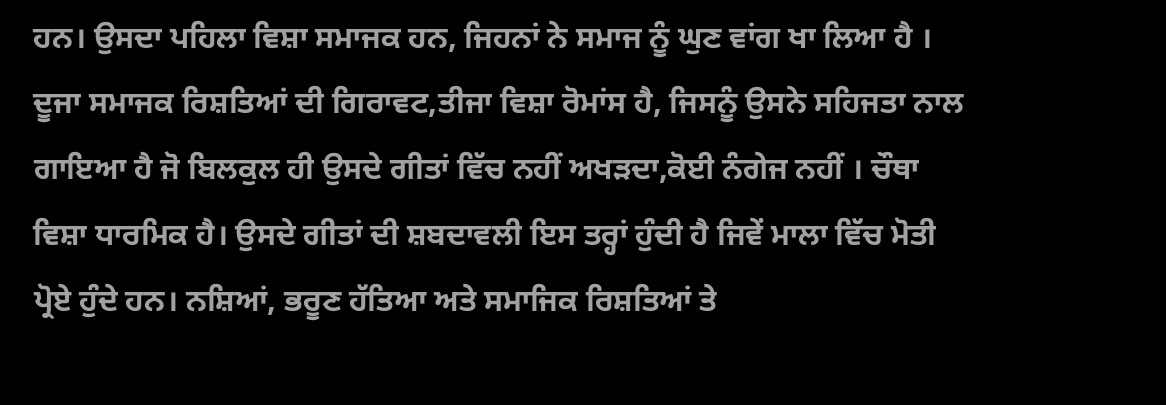ਹਨ। ਉਸਦਾ ਪਹਿਲਾ ਵਿਸ਼ਾ ਸਮਾਜਕ ਹਨ, ਜਿਹਨਾਂ ਨੇ ਸਮਾਜ ਨੂੰ ਘੁਣ ਵਾਂਗ ਖਾ ਲਿਆ ਹੈ । ਦੂਜਾ ਸਮਾਜਕ ਰਿਸ਼ਤਿਆਂ ਦੀ ਗਿਰਾਵਟ,ਤੀਜਾ ਵਿਸ਼ਾ ਰੋਮਾਂਸ ਹੈ, ਜਿਸਨੂੰ ਉਸਨੇ ਸਹਿਜਤਾ ਨਾਲ ਗਾਇਆ ਹੈ ਜੋ ਬਿਲਕੁਲ ਹੀ ਉਸਦੇ ਗੀਤਾਂ ਵਿੱਚ ਨਹੀਂ ਅਖੜਦਾ,ਕੋਈ ਨੰਗੇਜ ਨਹੀਂ । ਚੌਥਾ ਵਿਸ਼ਾ ਧਾਰਮਿਕ ਹੈ। ਉਸਦੇ ਗੀਤਾਂ ਦੀ ਸ਼ਬਦਾਵਲੀ ਇਸ ਤਰ੍ਹਾਂ ਹੁੰਦੀ ਹੈ ਜਿਵੇਂ ਮਾਲਾ ਵਿੱਚ ਮੋਤੀ ਪ੍ਰੋਏ ਹੁੰਦੇ ਹਨ। ਨਸ਼ਿਆਂ, ਭਰੂਣ ਹੱਤਿਆ ਅਤੇ ਸਮਾਜਿਕ ਰਿਸ਼ਤਿਆਂ ਤੇ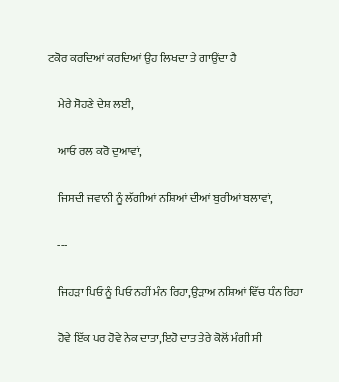ਟਕੋਰ ਕਰਦਿਆਂ ਕਰਦਿਆਂ ਉਹ ਲਿਖਦਾ ਤੇ ਗਾਉਂਦਾ ਹੈ

    ਮੇਰੇ ਸੋਹਣੇ ਦੇਸ਼ ਲਈ,

    ਆਓ ਰਲ ਕਰੋ ਦੁਆਵਾਂ,

    ਜਿਸਦੀ ਜਵਾਨੀ ਨੂੰ ਲੱਗੀਆਂ ਨਸ਼ਿਆਂ ਦੀਆਂ ਬੁਰੀਆਂ ਬਲਾਵਾਂ,

    ---

    ਜਿਹੜਾ ਪਿਓ ਨੂੰ ਪਿਓ ਨਹੀਂ ਮੰਨ ਰਿਹਾ,ਉੜਾਅ ਨਸ਼ਿਆਂ ਵਿੱਚ ਧੰਨ ਰਿਹਾ

    ਹੋਵੇ ਇੱਕ ਪਰ ਹੋਵੇ ਨੇਕ ਦਾਤਾ,ਇਹੋ ਦਾਤ ਤੇਰੇ ਕੋਲੋਂ ਮੰਗੀ ਸੀ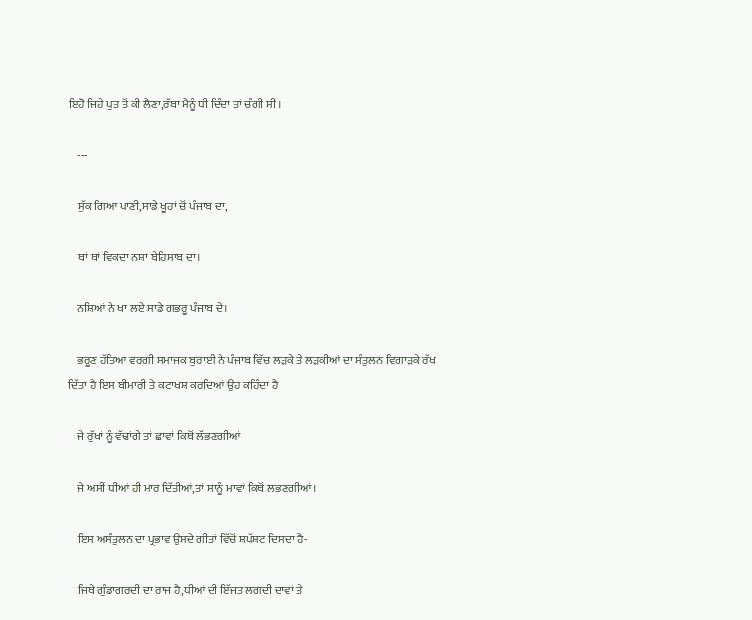ਇਹੋ ਜਿਹੇ ਪੁਤ ਤੋਂ ਕੀ ਲੈਣਾ,ਰੱਬਾ ਮੈਨੂੰ ਧੀ ਦਿੰਦਾ ਤਾਂ ਚੰਗੀ ਸੀ।

    ---

    ਸੁੱਕ ਗਿਆ ਪਾਣੀ,ਸਾਡੇ ਖੂਹਾਂ ਚੋਂ ਪੰਜਾਬ ਦਾ,

    ਥਾਂ ਥਾਂ ਵਿਕਦਾ ਨਸ਼ਾ ਬੇਹਿਸਾਬ ਦਾ।

    ਨਸ਼ਿਆਂ ਨੇ ਖਾ ਲਏ ਸਾਡੇ ਗਭਰੂ ਪੰਜਾਬ ਦੇ।

    ਭਰੂਣ ਹੱਤਿਆ ਵਰਗੀ ਸਮਾਜਕ ਬੁਰਾਈ ਨੇ ਪੰਜਾਬ ਵਿੱਚ ਲੜਕੇ ਤੇ ਲੜਕੀਆਂ ਦਾ ਸੰਤੁਲਨ ਵਿਗਾੜਕੇ ਰੱਖ ਦਿੱਤਾ ਹੈ ਇਸ ਬੀਮਾਰੀ ਤੇ ਕਟਾਖਸ਼ ਕਰਦਿਆਂ ਉਹ ਕਹਿੰਦਾ ਹੈ

    ਜੇ ਰੁੱਖਾਂ ਨੂੰ ਵੱਢਾਂਗੇ ਤਾਂ ਛਾਵਾਂ ਕਿਥੋਂ ਲੱਭਣਗੀਆਂ

    ਜੇ ਅਸੀਂ ਧੀਆਂ ਹੀ ਮਾਰ ਦਿੱਤੀਆਂ,ਤਾਂ ਸਾਨੂੰ ਮਾਵਾਂ ਕਿਥੋਂ ਲਭਣਗੀਆਂ।

    ਇਸ ਅਸੰਤੁਲਨ ਦਾ ਪ੍ਰਭਾਵ ਉਸਦੇ ਗੀਤਾਂ ਵਿੱਚੋਂ ਸ਼ਪੱਸ਼ਟ ਦਿਸਦਾ ਹੈ-

    ਜਿਥੇ ਗੁੰਡਾਗਰਦੀ ਦਾ ਰਾਜ ਹੈ,ਧੀਆਂ ਦੀ ਇੱਜਤ ਲਗਦੀ ਦਾਵਾਂ ਤੇ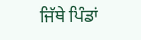ਜਿੱਥੇ ਪਿੰਡਾਂ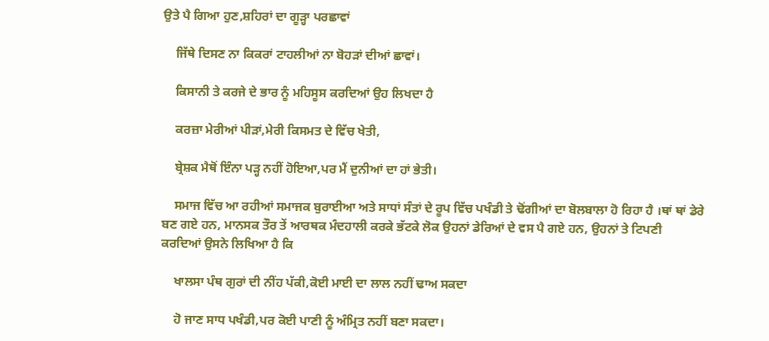ਉਤੇ ਪੈ ਗਿਆ ਹੁਣ,ਸ਼ਹਿਰਾਂ ਦਾ ਗੂੜ੍ਹਾ ਪਰਛਾਵਾਂ

    ਜਿੱਥੇ ਦਿਸਣ ਨਾ ਕਿਕਰਾਂ ਟਾਹਲੀਆਂ ਨਾ ਬੋਹੜਾਂ ਦੀਆਂ ਛਾਵਾਂ।

    ਕਿਸਾਨੀ ਤੇ ਕਰਜੇ ਦੇ ਭਾਰ ਨੂੰ ਮਹਿਸੂਸ ਕਰਦਿਆਂ ਉਹ ਲਿਖਦਾ ਹੈ

    ਕਰਜ਼ਾ ਮੇਰੀਆਂ ਪੀੜਾਂ,ਮੇਰੀ ਕਿਸਮਤ ਦੇ ਵਿੱਚ ਖੇਤੀ,

    ਬ੍ਰੇਸ਼ਕ ਮੈਥੋਂ ਇੰਨਾ ਪੜ੍ਹ ਨਹੀਂ ਹੋਇਆ,ਪਰ ਮੈਂ ਦੁਨੀਆਂ ਦਾ ਹਾਂ ਭੇਤੀ।

    ਸਮਾਜ ਵਿੱਚ ਆ ਰਹੀਆਂ ਸਮਾਜਕ ਬੁਰਾਈਆ ਅਤੇ ਸਾਧਾਂ ਸੰਤਾਂ ਦੇ ਰੂਪ ਵਿੱਚ ਪਖੰਡੀ ਤੇ ਢੋਂਗੀਆਂ ਦਾ ਬੋਲਬਾਲਾ ਹੋ ਰਿਹਾ ਹੈ ।ਥਾਂ ਥਾਂ ਡੇਰੇ ਬਣ ਗਏ ਹਨ, ਮਾਨਸਕ ਤੌਰ ਤੇਂ ਆਰਥਕ ਮੰਦਹਾਲੀ ਕਰਕੇ ਭੱਟਕੇ ਲੋਕ ਉਹਨਾਂ ਡੇਰਿਆਂ ਦੇ ਵਸ ਪੈ ਗਏ ਹਨ, ਉਹਨਾਂ ਤੇ ਟਿਪਣੀ ਕਰਦਿਆਂ ਉਸਨੇ ਲਿਖਿਆ ਹੈ ਕਿ

    ਖਾਲਸਾ ਪੰਥ ਗੁਰਾਂ ਦੀ ਨੀਂਹ ਪੱਕੀ,ਕੋਈ ਮਾਈ ਦਾ ਲਾਲ ਨਹੀਂ ਢਾਅ ਸਕਦਾ

    ਹੋ ਜਾਣ ਸਾਧ ਪਖੰਡੀ,ਪਰ ਕੋਈ ਪਾਣੀ ਨੂੰ ਅੰਮ੍ਰਿਤ ਨਹੀਂ ਬਣਾ ਸਕਦਾ।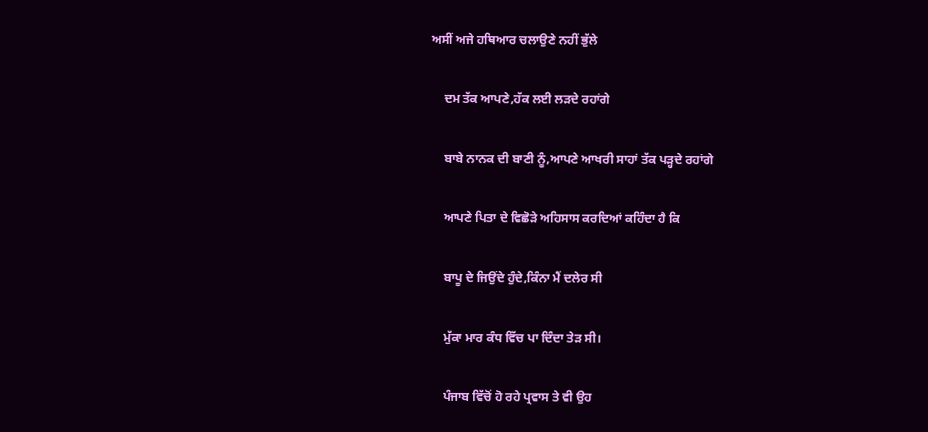ਅਸੀਂ ਅਜੇ ਹਥਿਆਰ ਚਲਾਉਣੇ ਨਹੀਂ ਭੁੱਲੇ

    ਦਮ ਤੱਕ ਆਪਣੇ,ਹੱਕ ਲਈ ਲੜਦੇ ਰਹਾਂਗੇ

    ਬਾਬੇ ਨਾਨਕ ਦੀ ਬਾਣੀ ਨੂੰ,ਆਪਣੇ ਆਖਰੀ ਸਾਹਾਂ ਤੱਕ ਪੜ੍ਹਦੇ ਰਹਾਂਗੇ

    ਆਪਣੇ ਪਿਤਾ ਦੇ ਵਿਛੋੜੇ ਅਹਿਸਾਸ ਕਰਦਿਆਂ ਕਹਿੰਦਾ ਹੈ ਕਿ

    ਬਾਪੂ ਦੇ ਜਿਉਂਦੇ ਹੁੰਦੇ,ਕਿੰਨਾ ਮੈਂ ਦਲੇਰ ਸੀ

    ਮੁੱਕਾ ਮਾਰ ਕੰਧ ਵਿੱਚ ਪਾ ਦਿੰਦਾ ਤੇੜ ਸੀ।

    ਪੰਜਾਬ ਵਿੱਚੋਂ ਹੋ ਰਹੇ ਪ੍ਰਵਾਸ ਤੇ ਵੀ ਉਹ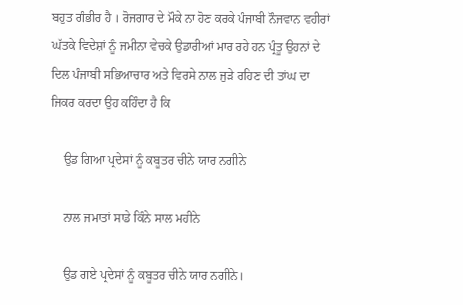ਬਹੁਤ ਗੰਭੀਰ ਹੈ । ਰੋਜਗਾਰ ਦੇ ਮੌਕੇ ਨਾ ਹੋਣ ਕਰਕੇ ਪੰਜਾਬੀ ਨੌਜਵਾਨ ਵਹੀਰਾਂ ਘੱਤਕੇ ਵਿਦੇਸ਼ਾਂ ਨੂੰ ਜਮੀਨਾ ਵੇਚਕੇ ਉਡਾਰੀਆਂ ਮਾਰ ਰਹੇ ਹਨ ਪ੍ਰੰਤੂ ਉਹਨਾਂ ਦੇ ਦਿਲ ਪੰਜਾਬੀ ਸਭਿਆਚਾਰ ਅਤੇ ਵਿਰਸੇ ਨਾਲ ਜੁੜੇ ਰਹਿਣ ਦੀ ਤਾਂਘ ਦਾ ਜਿਕਰ ਕਰਦਾ ਉਹ ਕਹਿੰਦਾ ਹੈ ਕਿ

    ਉਡ ਗਿਆ ਪ੍ਰਦੇਸਾਂ ਨੂੰ ਕਬੂਤਰ ਚੀਨੇ ਯਾਰ ਨਗੀਨੇ

    ਨਾਲ ਜਮਾਤਾਂ ਸਾਡੇ ਕਿੰਨੇ ਸਾਲ ਮਹੀਨੇ

    ਉਡ ਗਏ ਪ੍ਰਦੇਸਾਂ ਨੂੰ ਕਬੂਤਰ ਚੀਨੇ ਯਾਰ ਨਗੀਨੇ।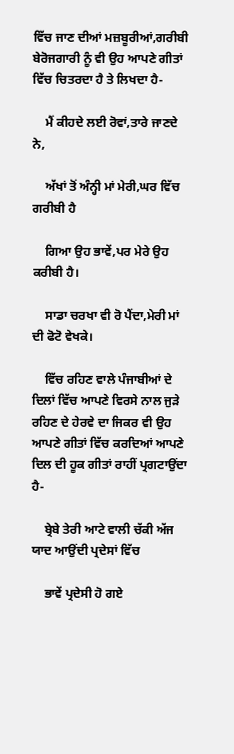ਵਿੱਚ ਜਾਣ ਦੀਆਂ ਮਜ਼ਬੂਰੀਆਂ,ਗਰੀਬੀ ਬੇਰੋਜਗਾਰੀ ਨੂੰ ਵੀ ਉਹ ਆਪਣੇ ਗੀਤਾਂ ਵਿੱਚ ਚਿਤਰਦਾ ਹੈ ਤੇ ਲਿਖਦਾ ਹੈ-

    ਮੈਂ ਕੀਹਦੇ ਲਈ ਰੋਵਾਂ,ਤਾਰੇ ਜਾਣਦੇ ਨੇ,

    ਅੱਖਾਂ ਤੋਂ ਅੰਨ੍ਹੀ ਮਾਂ ਮੇਰੀ,ਘਰ ਵਿੱਚ ਗਰੀਬੀ ਹੈ

    ਗਿਆ ਉਹ ਭਾਵੇਂ,ਪਰ ਮੇਰੇ ਉਹ ਕਰੀਬੀ ਹੈ।

    ਸਾਡਾ ਚਰਖਾ ਵੀ ਰੋ ਪੈਂਦਾ,ਮੇਰੀ ਮਾਂ ਦੀ ਫੋਟੋ ਵੇਖਕੇ।

    ਵਿੱਚ ਰਹਿਣ ਵਾਲੇ ਪੰਜਾਬੀਆਂ ਦੇ ਦਿਲਾਂ ਵਿੱਚ ਆਪਣੇ ਵਿਰਸੇ ਨਾਲ ਜੁੜੇ ਰਹਿਣ ਦੇ ਹੇਰਵੇ ਦਾ ਜਿਕਰ ਵੀ ਉਹ ਆਪਣੇ ਗੀਤਾਂ ਵਿੱਚ ਕਰਦਿਆਂ ਆਪਣੇ ਦਿਲ ਦੀ ਹੂਕ ਗੀਤਾਂ ਰਾਹੀਂ ਪ੍ਰਗਟਾਉਂਦਾ ਹੈ-

    ਬ੍ਰੇਬੇ ਤੇਰੀ ਆਟੇ ਵਾਲੀ ਚੱਕੀ ਅੱਜ ਯਾਦ ਆਉਂਦੀ ਪ੍ਰਦੇਸਾਂ ਵਿੱਚ

    ਭਾਵੇਂ ਪ੍ਰਦੇਸੀ ਹੋ ਗਏ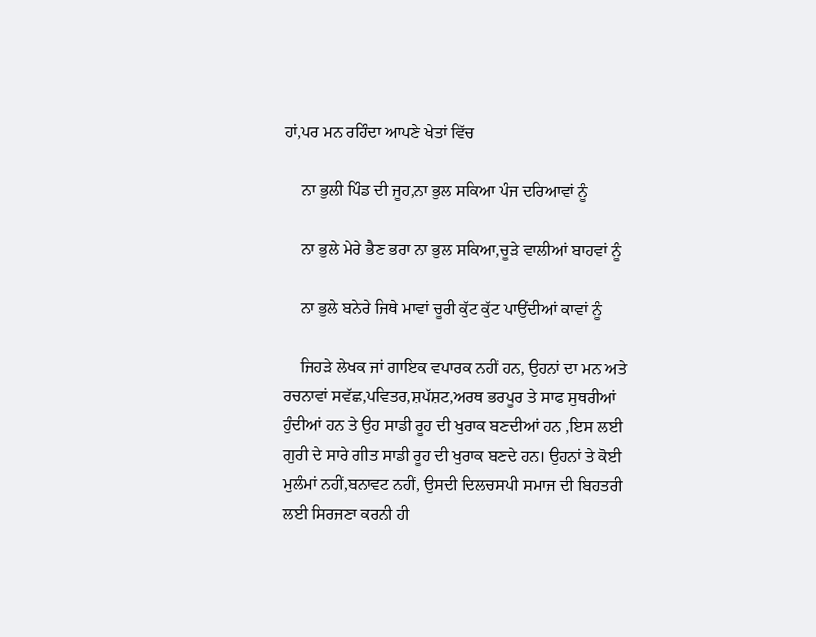ਹਾਂ,ਪਰ ਮਨ ਰਹਿੰਦਾ ਆਪਣੇ ਖੇਤਾਂ ਵਿੱਚ

    ਨਾ ਭੁਲੀ ਪਿੰਡ ਦੀ ਜੂਹ,ਨਾ ਭੁਲ ਸਕਿਆ ਪੰਜ ਦਰਿਆਵਾਂ ਨੂੰ

    ਨਾ ਭੁਲੇ ਮੇਰੇ ਭੈਣ ਭਰਾ ਨਾ ਭੁਲ ਸਕਿਆ,ਚੂੜੇ ਵਾਲੀਆਂ ਬਾਹਵਾਂ ਨੂੰ

    ਨਾ ਭੁਲੇ ਬਨੇਰੇ ਜਿਥੇ ਮਾਵਾਂ ਚੂਰੀ ਕੁੱਟ ਕੁੱਟ ਪਾਉਂਦੀਆਂ ਕਾਵਾਂ ਨੂੰ

    ਜਿਹੜੇ ਲੇਖਕ ਜਾਂ ਗਾਇਕ ਵਪਾਰਕ ਨਹੀਂ ਹਨ, ਉਹਨਾਂ ਦਾ ਮਨ ਅਤੇ ਰਚਨਾਵਾਂ ਸਵੱਛ,ਪਵਿਤਰ,ਸ਼ਪੱਸ਼ਟ,ਅਰਥ ਭਰਪੂਰ ਤੇ ਸਾਫ ਸੁਥਰੀਆਂ ਹੁੰਦੀਆਂ ਹਨ ਤੇ ਉਹ ਸਾਡੀ ਰੂਹ ਦੀ ਖੁਰਾਕ ਬਣਦੀਆਂ ਹਨ ,ਇਸ ਲਈ ਗੁਰੀ ਦੇ ਸਾਰੇ ਗੀਤ ਸਾਡੀ ਰੂਹ ਦੀ ਖੁਰਾਕ ਬਣਦੇ ਹਨ। ਉਹਨਾਂ ਤੇ ਕੋਈ ਮੁਲੰਮਾਂ ਨਹੀਂ,ਬਨਾਵਟ ਨਹੀਂ, ਉਸਦੀ ਦਿਲਚਸਪੀ ਸਮਾਜ ਦੀ ਬਿਹਤਰੀ ਲਈ ਸਿਰਜਣਾ ਕਰਨੀ ਹੀ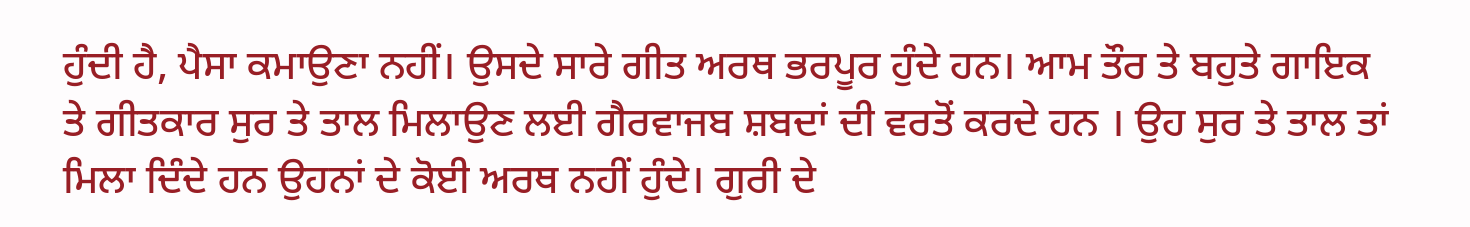ਹੁੰਦੀ ਹੈ, ਪੈਸਾ ਕਮਾਉਣਾ ਨਹੀਂ। ਉਸਦੇ ਸਾਰੇ ਗੀਤ ਅਰਥ ਭਰਪੂਰ ਹੁੰਦੇ ਹਨ। ਆਮ ਤੌਰ ਤੇ ਬਹੁਤੇ ਗਾਇਕ ਤੇ ਗੀਤਕਾਰ ਸੁਰ ਤੇ ਤਾਲ ਮਿਲਾਉਣ ਲਈ ਗੈਰਵਾਜਬ ਸ਼ਬਦਾਂ ਦੀ ਵਰਤੋਂ ਕਰਦੇ ਹਨ । ਉਹ ਸੁਰ ਤੇ ਤਾਲ ਤਾਂ ਮਿਲਾ ਦਿੰਦੇ ਹਨ ਉਹਨਾਂ ਦੇ ਕੋਈ ਅਰਥ ਨਹੀਂ ਹੁੰਦੇ। ਗੁਰੀ ਦੇ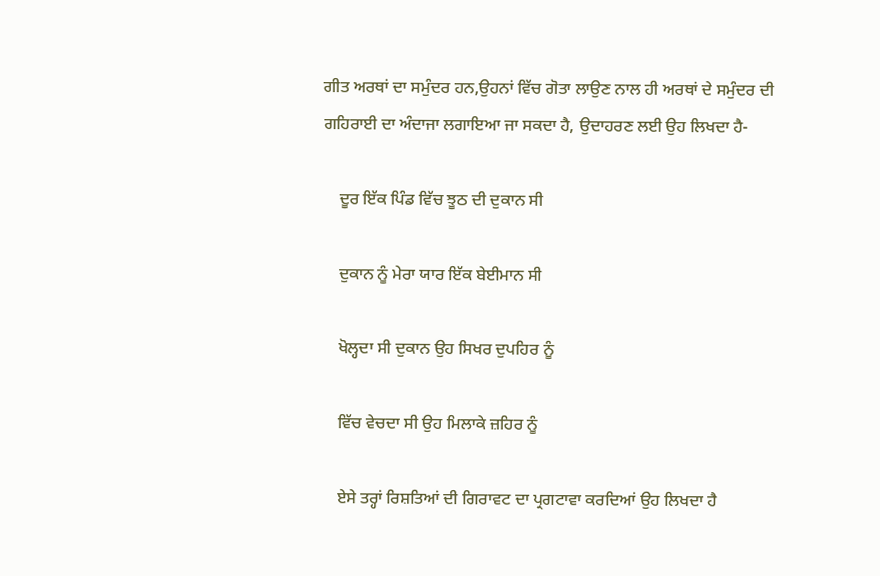ਗੀਤ ਅਰਥਾਂ ਦਾ ਸਮੁੰਦਰ ਹਨ,ਉਹਨਾਂ ਵਿੱਚ ਗੋਤਾ ਲਾਉਣ ਨਾਲ ਹੀ ਅਰਥਾਂ ਦੇ ਸਮੁੰਦਰ ਦੀ ਗਹਿਰਾਈ ਦਾ ਅੰਦਾਜਾ ਲਗਾਇਆ ਜਾ ਸਕਦਾ ਹੈ, ਉਦਾਹਰਣ ਲਈ ਉਹ ਲਿਖਦਾ ਹੈ-

    ਦੂਰ ਇੱਕ ਪਿੰਡ ਵਿੱਚ ਝੂਠ ਦੀ ਦੁਕਾਨ ਸੀ

    ਦੁਕਾਨ ਨੂੰ ਮੇਰਾ ਯਾਰ ਇੱਕ ਬੇਈਮਾਨ ਸੀ

    ਖੋਲ੍ਹਦਾ ਸੀ ਦੁਕਾਨ ਉਹ ਸਿਖਰ ਦੁਪਹਿਰ ਨੂੰ

    ਵਿੱਚ ਵੇਚਦਾ ਸੀ ਉਹ ਮਿਲਾਕੇ ਜ਼ਹਿਰ ਨੂੰ

    ਏਸੇ ਤਰ੍ਹਾਂ ਰਿਸ਼ਤਿਆਂ ਦੀ ਗਿਰਾਵਟ ਦਾ ਪ੍ਰਗਟਾਵਾ ਕਰਦਿਆਂ ਉਹ ਲਿਖਦਾ ਹੈ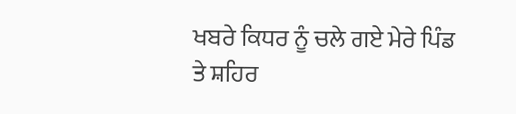ਖਬਰੇ ਕਿਧਰ ਨੂੰ ਚਲੇ ਗਏ ਮੇਰੇ ਪਿੰਡ ਤੇ ਸ਼ਹਿਰ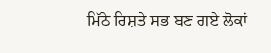ਮਿੱਠੇ ਰਿਸ਼ਤੇ ਸਭ ਬਣ ਗਏ ਲੋਕਾਂ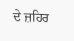ਦੇ ਜ਼ਹਿਰ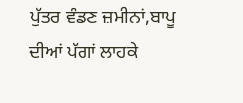ਪੁੱਤਰ ਵੰਡਣ ਜ਼ਮੀਨਾਂ,ਬਾਪੂ ਦੀਆਂ ਪੱਗਾਂ ਲਾਹਕੇ